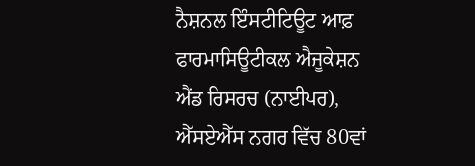ਨੈਸ਼ਨਲ ਇੰਸਟੀਟਿਊਟ ਆਫ਼ ਫਾਰਮਾਸਿਊਟੀਕਲ ਐਜੂਕੇਸ਼ਨ ਐਂਡ ਰਿਸਰਚ (ਨਾਈਪਰ), ਐੱਸਏਐੱਸ ਨਗਰ ਵਿੱਚ 80ਵਾਂ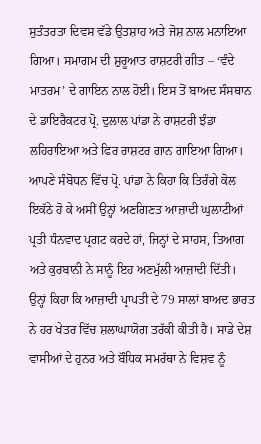ਸੁਤੰਤਰਤਾ ਦਿਵਸ ਵੱਡੇ ਉਤਸ਼ਾਹ ਅਤੇ ਜੋਸ਼ ਨਾਲ ਮਨਾਇਆ ਗਿਆ। ਸਮਾਗਮ ਦੀ ਸ਼ੁਰੂਆਤ ਰਾਸ਼ਟਰੀ ਗੀਤ – ‘ਵੰਦੇ ਮਾਤਰਮ’ ਦੇ ਗਾਇਨ ਨਾਲ ਹੋਈ। ਇਸ ਤੋਂ ਬਾਅਦ ਸੰਸਥਾਨ ਦੇ ਡਾਇਰੈਕਟਰ ਪ੍ਰੋ. ਦੁਲਾਲ ਪਾਂਡਾ ਨੇ ਰਾਸ਼ਟਰੀ ਝੰਡਾ ਲਹਿਰਾਇਆ ਅਤੇ ਫਿਰ ਰਾਸ਼ਟਰ ਗਾਨ ਗਾਇਆ ਗਿਆ।
ਆਪਣੇ ਸੰਬੋਧਨ ਵਿੱਚ ਪ੍ਰੋ. ਪਾਂਡਾ ਨੇ ਕਿਹਾ ਕਿ ਤਿਰੰਗੇ ਕੋਲ ਇਕੱਠੇ ਹੋ ਕੇ ਅਸੀਂ ਉਨ੍ਹਾਂ ਅਣਗਿਣਤ ਆਜ਼ਾਦੀ ਘੁਲਾਟੀਆਂ ਪ੍ਰਤੀ ਧੰਨਵਾਦ ਪ੍ਰਗਟ ਕਰਦੇ ਹਾਂ, ਜਿਨ੍ਹਾਂ ਦੇ ਸਾਹਸ, ਤਿਆਗ ਅਤੇ ਕੁਰਬਾਨੀ ਨੇ ਸਾਨੂੰ ਇਹ ਅਣਮੁੱਲੀ ਆਜ਼ਾਦੀ ਦਿੱਤੀ। ਉਨ੍ਹਾਂ ਕਿਹਾ ਕਿ ਆਜ਼ਾਦੀ ਪ੍ਰਾਪਤੀ ਦੇ 79 ਸਾਲਾਂ ਬਾਅਦ ਭਾਰਤ ਨੇ ਹਰ ਖੇਤਰ ਵਿੱਚ ਸ਼ਲਾਘਾਯੋਗ ਤਰੱਕੀ ਕੀਤੀ ਹੈ। ਸਾਡੇ ਦੇਸ਼ ਵਾਸੀਆਂ ਦੇ ਹੁਨਰ ਅਤੇ ਬੌਧਿਕ ਸਮਰੱਥਾ ਨੇ ਵਿਸ਼ਵ ਨੂੰ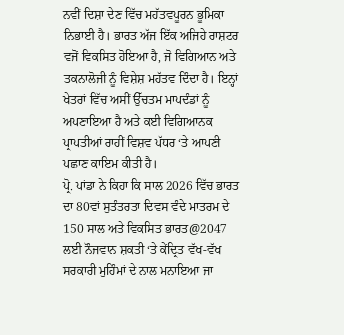ਨਵੀਂ ਦਿਸ਼ਾ ਦੇਣ ਵਿੱਚ ਮਹੱਤਵਪੂਰਨ ਭੂਮਿਕਾ ਨਿਭਾਈ ਹੈ। ਭਾਰਤ ਅੱਜ ਇੱਕ ਅਜਿਹੇ ਰਾਸ਼ਟਰ ਵਜੋਂ ਵਿਕਸਿਤ ਹੋਇਆ ਹੈ, ਜੋ ਵਿਗਿਆਨ ਅਤੇ ਤਕਨਾਲੋਜੀ ਨੂੰ ਵਿਸ਼ੇਸ਼ ਮਹੱਤਵ ਦਿੰਦਾ ਹੈ। ਇਨ੍ਹਾਂ ਖੇਤਰਾਂ ਵਿੱਚ ਅਸੀਂ ਉੱਚਤਮ ਮਾਪਦੰਡਾਂ ਨੂੰ ਅਪਣਾਇਆ ਹੈ ਅਤੇ ਕਈ ਵਿਗਿਆਨਕ ਪ੍ਰਾਪਤੀਆਂ ਰਾਹੀਂ ਵਿਸ਼ਵ ਪੱਧਰ ‘ਤੇ ਆਪਣੀ ਪਛਾਣ ਕਾਇਮ ਕੀਤੀ ਹੈ।
ਪ੍ਰੋ. ਪਾਂਡਾ ਨੇ ਕਿਹਾ ਕਿ ਸਾਲ 2026 ਵਿੱਚ ਭਾਰਤ ਦਾ 80ਵਾਂ ਸੁਤੰਤਰਤਾ ਦਿਵਸ ਵੰਦੇ ਮਾਤਰਮ ਦੇ 150 ਸਾਲ ਅਤੇ ਵਿਕਸਿਤ ਭਾਰਤ@2047 ਲਈ ਨੌਜਵਾਨ ਸ਼ਕਤੀ ‘ਤੇ ਕੇਂਦ੍ਰਿਤ ਵੱਖ-ਵੱਖ ਸਰਕਾਰੀ ਮੁਹਿੰਮਾਂ ਦੇ ਨਾਲ ਮਨਾਇਆ ਜਾ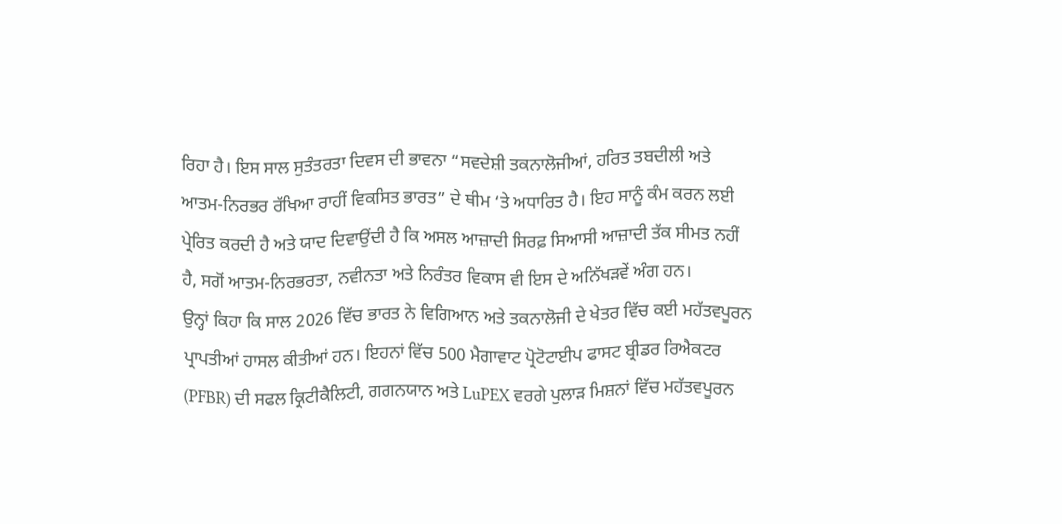ਰਿਹਾ ਹੈ। ਇਸ ਸਾਲ ਸੁਤੰਤਰਤਾ ਦਿਵਸ ਦੀ ਭਾਵਨਾ “ਸਵਦੇਸ਼ੀ ਤਕਨਾਲੋਜੀਆਂ, ਹਰਿਤ ਤਬਦੀਲੀ ਅਤੇ ਆਤਮ-ਨਿਰਭਰ ਰੱਖਿਆ ਰਾਹੀਂ ਵਿਕਸਿਤ ਭਾਰਤ” ਦੇ ਥੀਮ ‘ਤੇ ਅਧਾਰਿਤ ਹੈ। ਇਹ ਸਾਨੂੰ ਕੰਮ ਕਰਨ ਲਈ ਪ੍ਰੇਰਿਤ ਕਰਦੀ ਹੈ ਅਤੇ ਯਾਦ ਦਿਵਾਉਂਦੀ ਹੈ ਕਿ ਅਸਲ ਆਜ਼ਾਦੀ ਸਿਰਫ਼ ਸਿਆਸੀ ਆਜ਼ਾਦੀ ਤੱਕ ਸੀਮਤ ਨਹੀਂ ਹੈ, ਸਗੋਂ ਆਤਮ-ਨਿਰਭਰਤਾ, ਨਵੀਨਤਾ ਅਤੇ ਨਿਰੰਤਰ ਵਿਕਾਸ ਵੀ ਇਸ ਦੇ ਅਨਿੱਖੜਵੇਂ ਅੰਗ ਹਨ।
ਉਨ੍ਹਾਂ ਕਿਹਾ ਕਿ ਸਾਲ 2026 ਵਿੱਚ ਭਾਰਤ ਨੇ ਵਿਗਿਆਨ ਅਤੇ ਤਕਨਾਲੋਜੀ ਦੇ ਖੇਤਰ ਵਿੱਚ ਕਈ ਮਹੱਤਵਪੂਰਨ ਪ੍ਰਾਪਤੀਆਂ ਹਾਸਲ ਕੀਤੀਆਂ ਹਨ। ਇਹਨਾਂ ਵਿੱਚ 500 ਮੈਗਾਵਾਟ ਪ੍ਰੋਟੋਟਾਈਪ ਫਾਸਟ ਬ੍ਰੀਡਰ ਰਿਐਕਟਰ (PFBR) ਦੀ ਸਫਲ ਕ੍ਰਿਟੀਕੈਲਿਟੀ, ਗਗਨਯਾਨ ਅਤੇ LuPEX ਵਰਗੇ ਪੁਲਾੜ ਮਿਸ਼ਨਾਂ ਵਿੱਚ ਮਹੱਤਵਪੂਰਨ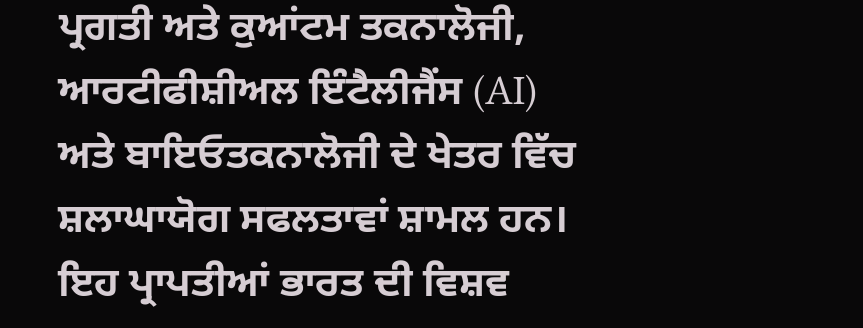ਪ੍ਰਗਤੀ ਅਤੇ ਕੁਆਂਟਮ ਤਕਨਾਲੋਜੀ, ਆਰਟੀਫੀਸ਼ੀਅਲ ਇੰਟੈਲੀਜੈਂਸ (AI) ਅਤੇ ਬਾਇਓਤਕਨਾਲੋਜੀ ਦੇ ਖੇਤਰ ਵਿੱਚ ਸ਼ਲਾਘਾਯੋਗ ਸਫਲਤਾਵਾਂ ਸ਼ਾਮਲ ਹਨ। ਇਹ ਪ੍ਰਾਪਤੀਆਂ ਭਾਰਤ ਦੀ ਵਿਸ਼ਵ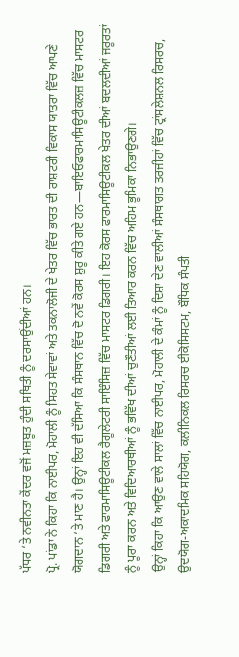ਪੱਧਰ ‘ਤੇ ਨਵੀਨਤਾ ਕੇਂਦਰ ਵਜੋਂ ਮਜ਼ਬੂਤ ਹੁੰਦੀ ਸਥਿਤੀ ਨੂੰ ਦਰਸਾਉਂਦੀਆਂ ਹਨ।
ਪ੍ਰੋ. ਪਾਂਡਾ ਨੇ ਕਿਹਾ ਕਿ ਨਾਈਪਰ, ਮੋਹਾਲੀ ਨੂੰ ਸਿਹਤ ਸੇਵਾਵਾਂ ਅਤੇ ਤਕਨਾਲੋਜੀ ਦੇ ਖੇਤਰ ਵਿੱਚ ਭਾਰਤ ਦੀ ਰਾਸ਼ਟਰੀ ਵਿਕਾਸ ਯਾਤਰਾ ਵਿੱਚ ਆਪਣੇ ਯੋਗਦਾਨ ‘ਤੇ ਮਾਣ ਹੈ। ਉਨ੍ਹਾਂ ਇਹ ਵੀ ਦੱਸਿਆ ਕਿ ਸੰਸਥਾਨ ਵਿੱਚ ਦੋ ਨਵੇਂ ਕੋਰਸ ਸ਼ੁਰੂ ਕੀਤੇ ਗਏ ਹਨ—ਬਾਇਓਫਾਰਮਾਸਿਊਟੀਕਲਜ਼ ਵਿੱਚ ਮਾਸਟਰ ਡਿਗਰੀ ਅਤੇ ਫਾਰਮਾਸਿਊਟੀਕਲ ਰੈਗੂਲੇਟਰੀ ਸਾਇੰਸਿਜ਼ ਵਿੱਚ ਮਾਸਟਰ ਡਿਗਰੀ। ਇਹ ਕੋਰਸ ਫਾਰਮਾਸਿਊਟੀਕਲ ਖੇਤਰ ਦੀਆਂ ਬਦਲਦੀਆਂ ਜਰੂਰਤਾਂ ਨੂੰ ਪੂਰਾ ਕਰਨ ਅਤੇ ਵਿਦਿਆਰਥੀਆਂ ਨੂੰ ਭਵਿੱਖ ਦੀਆਂ ਚੁਣੌਤੀਆਂ ਲਈ ਤਿਆਰ ਕਰਨ ਵਿੱਚ ਅਹਿਮ ਭੂਮਿਕਾ ਨਿਭਾਉਣਗੇ।
ਉਨ੍ਹਾਂ ਕਿਹਾ ਕਿ ਆਉਣ ਵਾਲੇ ਸਾਲਾਂ ਵਿੱਚ ਨਾਈਪਰ, ਮੋਹਾਲੀ ਦੇ ਕੰਮਾਂ ਨੂੰ ਦਿਸ਼ਾ ਦੇਣ ਵਾਲੀਆਂ ਸੰਸਥਾਗਤ ਤਰਜੀਹਾਂ ਵਿੱਚ ਟ੍ਰਾਂਸਲੇਸ਼ਨਲ ਰਿਸਰਚ, ਉਦਯੋਗ-ਅਕਾਦਮਿਕ ਸਹਿਯੋਗ, ਕਲੀਨਿਕਲ ਰਿਸਰਚ ਈਕੋਸਿਸਟਮ, ਬੌਧਿਕ ਸੰਪਤੀ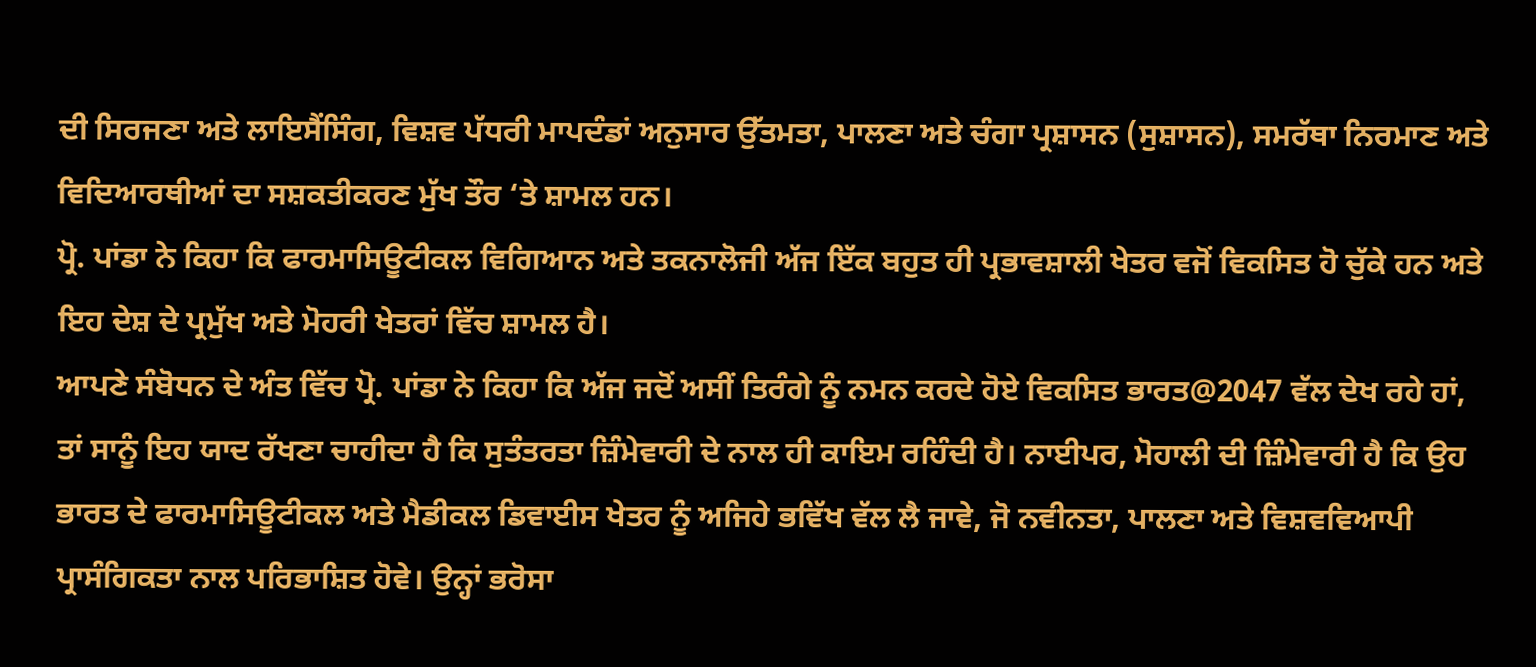ਦੀ ਸਿਰਜਣਾ ਅਤੇ ਲਾਇਸੈਂਸਿੰਗ, ਵਿਸ਼ਵ ਪੱਧਰੀ ਮਾਪਦੰਡਾਂ ਅਨੁਸਾਰ ਉੱਤਮਤਾ, ਪਾਲਣਾ ਅਤੇ ਚੰਗਾ ਪ੍ਰਸ਼ਾਸਨ (ਸੁਸ਼ਾਸਨ), ਸਮਰੱਥਾ ਨਿਰਮਾਣ ਅਤੇ ਵਿਦਿਆਰਥੀਆਂ ਦਾ ਸਸ਼ਕਤੀਕਰਣ ਮੁੱਖ ਤੌਰ ‘ਤੇ ਸ਼ਾਮਲ ਹਨ।
ਪ੍ਰੋ. ਪਾਂਡਾ ਨੇ ਕਿਹਾ ਕਿ ਫਾਰਮਾਸਿਊਟੀਕਲ ਵਿਗਿਆਨ ਅਤੇ ਤਕਨਾਲੋਜੀ ਅੱਜ ਇੱਕ ਬਹੁਤ ਹੀ ਪ੍ਰਭਾਵਸ਼ਾਲੀ ਖੇਤਰ ਵਜੋਂ ਵਿਕਸਿਤ ਹੋ ਚੁੱਕੇ ਹਨ ਅਤੇ ਇਹ ਦੇਸ਼ ਦੇ ਪ੍ਰਮੁੱਖ ਅਤੇ ਮੋਹਰੀ ਖੇਤਰਾਂ ਵਿੱਚ ਸ਼ਾਮਲ ਹੈ।
ਆਪਣੇ ਸੰਬੋਧਨ ਦੇ ਅੰਤ ਵਿੱਚ ਪ੍ਰੋ. ਪਾਂਡਾ ਨੇ ਕਿਹਾ ਕਿ ਅੱਜ ਜਦੋਂ ਅਸੀਂ ਤਿਰੰਗੇ ਨੂੰ ਨਮਨ ਕਰਦੇ ਹੋਏ ਵਿਕਸਿਤ ਭਾਰਤ@2047 ਵੱਲ ਦੇਖ ਰਹੇ ਹਾਂ, ਤਾਂ ਸਾਨੂੰ ਇਹ ਯਾਦ ਰੱਖਣਾ ਚਾਹੀਦਾ ਹੈ ਕਿ ਸੁਤੰਤਰਤਾ ਜ਼ਿੰਮੇਵਾਰੀ ਦੇ ਨਾਲ ਹੀ ਕਾਇਮ ਰਹਿੰਦੀ ਹੈ। ਨਾਈਪਰ, ਮੋਹਾਲੀ ਦੀ ਜ਼ਿੰਮੇਵਾਰੀ ਹੈ ਕਿ ਉਹ ਭਾਰਤ ਦੇ ਫਾਰਮਾਸਿਊਟੀਕਲ ਅਤੇ ਮੈਡੀਕਲ ਡਿਵਾਈਸ ਖੇਤਰ ਨੂੰ ਅਜਿਹੇ ਭਵਿੱਖ ਵੱਲ ਲੈ ਜਾਵੇ, ਜੋ ਨਵੀਨਤਾ, ਪਾਲਣਾ ਅਤੇ ਵਿਸ਼ਵਵਿਆਪੀ ਪ੍ਰਾਸੰਗਿਕਤਾ ਨਾਲ ਪਰਿਭਾਸ਼ਿਤ ਹੋਵੇ। ਉਨ੍ਹਾਂ ਭਰੋਸਾ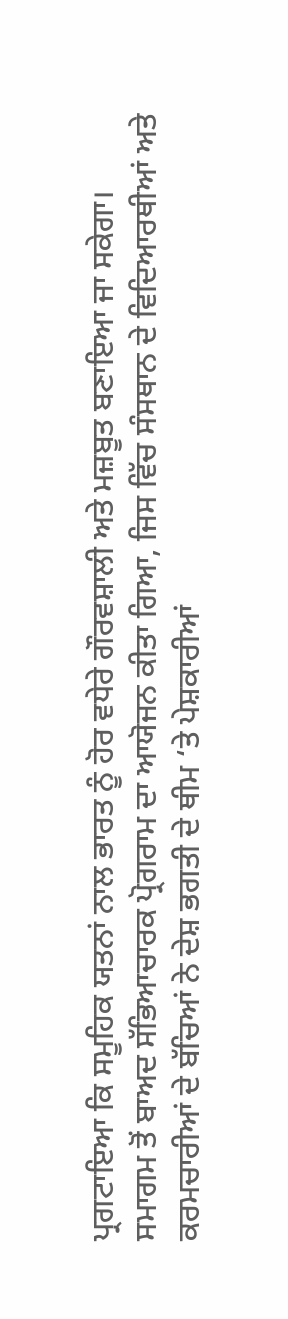ਪ੍ਰਗਟਾਇਆ ਕਿ ਸਮੂਹਿਕ ਯਤਨਾਂ ਨਾਲ ਭਾਰਤ ਨੂੰ ਹੋਰ ਵਧੇਰੇ ਗੌਰਵਸ਼ਾਲੀ ਅਤੇ ਮਜ਼ਬੂਤ ਬਣਾਇਆ ਜਾ ਸਕੇਗਾ।
ਸਮਾਗਮ ਤੋਂ ਬਾਅਦ ਸੱਭਿਆਚਾਰਕ ਪ੍ਰੋਗਰਾਮ ਦਾ ਆਯੋਜਨ ਕੀਤਾ ਗਿਆ, ਜਿਸ ਵਿੱਚ ਸੰਸਥਾਨ ਦੇ ਵਿਦਿਆਰਥੀਆਂ ਅਤੇ ਕਰਮਚਾਰੀਆਂ ਦੇ ਬੱਚਿਆਂ ਨੇ ਦੇਸ਼ ਭਗਤੀ ਦੇ ਥੀਮ ‘ਤੇ ਪੇਸ਼ਕਾਰੀਆਂ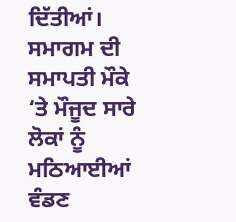ਦਿੱਤੀਆਂ। ਸਮਾਗਮ ਦੀ ਸਮਾਪਤੀ ਮੌਕੇ ‘ਤੇ ਮੌਜੂਦ ਸਾਰੇ ਲੋਕਾਂ ਨੂੰ ਮਠਿਆਈਆਂ ਵੰਡਣ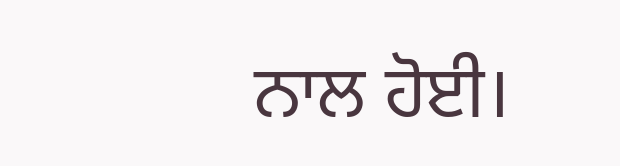ਨਾਲ ਹੋਈ।